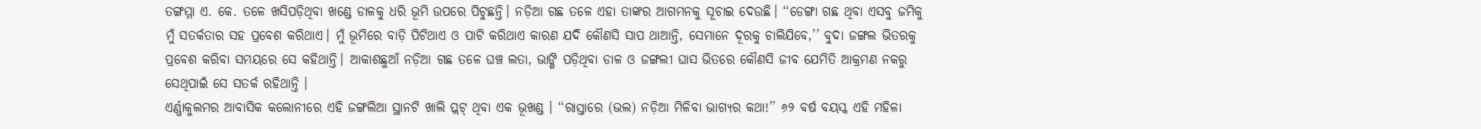ତଙ୍ଗମ୍ମା ଏ. କେ. ତଳେ ଖସିପଡ଼ିଥିବା ଖଣ୍ଡେ ଡାଳକୁ ଧରି ଭୂମି ଉପରେ ପିଟୁଛନ୍ତି। ନଡ଼ିଆ ଗଛ ତଳେ ଏହା ତାଙ୍କର ଆଗମନକୁ ସୂଚାଇ ଦେଉଛି। ‘‘ଡେଙ୍ଗା ଗଛ ଥିବା ଏସବୁ ଜମିକୁ ମୁଁ ସତର୍କତାର ସହ ପ୍ରବେଶ କରିଥାଏ। ମୁଁ ଭୂମିରେ ବାଡ଼ି ପିଟିଥାଏ ଓ ପାଟି କରିଥାଏ କାରଣ ଯଦି କୌଣସି ସାପ ଥାଆନ୍ତି, ସେମାନେ ଦୂରକୁ ଚାଲିଯିବେ,’’ ବୁଦା ଜଙ୍ଗଲ ଭିତରକୁ ପ୍ରବେଶ କରିବା ସମୟରେ ସେ କହିଥାନ୍ତି। ଆକାଶଛୁଆଁ ନଡ଼ିଆ ଗଛ ତଳେ ଘଞ୍ଚ ଲତା, ଭାଙ୍ଗି ପଡ଼ିଥିବା ଡାଳ ଓ ଜଙ୍ଗଲୀ ଘାସ ଭିତରେ କୌଣସି ଜୀବ ଯେମିତି ଆକ୍ରମଣ ନକରୁ ସେଥିପାଇଁ ସେ ସତର୍କ ରହିଥାନ୍ତି ।
ଏର୍ଣ୍ଣାକୁଲମର ଆବାସିକ କଲୋନୀରେ ଏହି ଜଙ୍ଗଲିଆ ସ୍ଥାନଟି ଖାଲି ପ୍ଲଟ୍ ଥିବା ଏକ ଭୂଖଣ୍ଡ । ‘‘ରାସ୍ତାରେ (ଭଲ) ନଡ଼ିଆ ମିଳିବା ଭାଗ୍ୟର କଥା!’’ ୬୨ ବର୍ଷ ବୟସ୍କ ଏହି ମହିଳା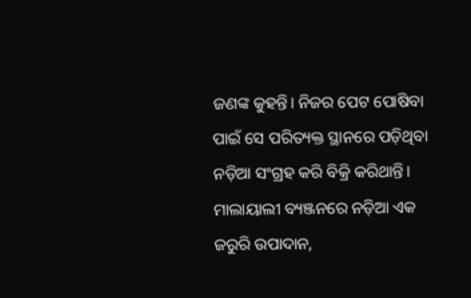ଜଣଙ୍କ କୁହନ୍ତି। ନିଜର ପେଟ ପୋଷିବା ପାଇଁ ସେ ପରିତ୍ୟକ୍ତ ସ୍ଥାନରେ ପଡ଼ିଥିବା ନଡ଼ିଆ ସଂଗ୍ରହ କରି ବିକ୍ରି କରିଥାନ୍ତି। ମାଲାୟାଲୀ ବ୍ୟଞ୍ଜନରେ ନଡ଼ିଆ ଏକ ଜରୁରି ଉପାଦାନ,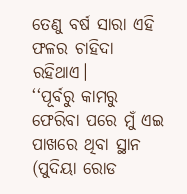ତେଣୁ ବର୍ଷ ସାରା ଏହି ଫଳର ଚାହିଦା ରହିଥାଏ।
‘‘ପୂର୍ବରୁ କାମରୁ ଫେରିବା ପରେ ମୁଁ ଏଇ ପାଖରେ ଥିବା ସ୍ଥାନ (ପୁଦିୟା ରୋଡ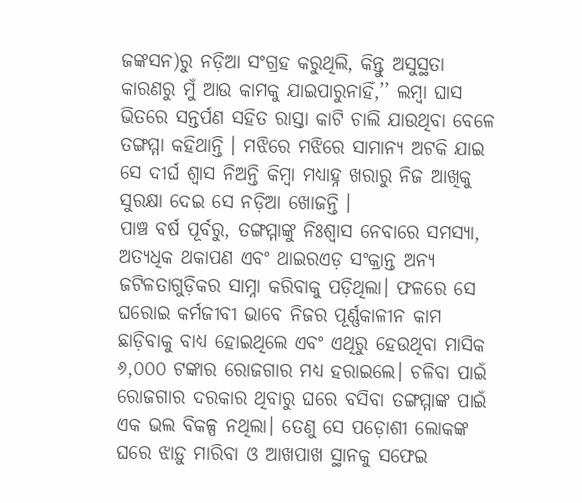ଜଙ୍କସନ)ରୁ ନଡ଼ିଆ ସଂଗ୍ରହ କରୁଥିଲି, କିନ୍ତୁ ଅସୁସ୍ଥତା କାରଣରୁ ମୁଁ ଆଉ କାମକୁ ଯାଇପାରୁନାହିଁ,’’ ଲମ୍ବା ଘାସ ଭିତରେ ସନ୍ତର୍ପଣ ସହିତ ରାସ୍ତା କାଟି ଚାଲି ଯାଉଥିବା ବେଳେ ତଙ୍ଗମ୍ମା କହିଥାନ୍ତି । ମଝିରେ ମଝିରେ ସାମାନ୍ୟ ଅଟକି ଯାଇ ସେ ଦୀର୍ଘ ଶ୍ୱାସ ନିଅନ୍ତି କିମ୍ବା ମଧ୍ୟାହ୍ନ ଖରାରୁ ନିଜ ଆଖିକୁ ସୁରକ୍ଷା ଦେଇ ସେ ନଡ଼ିଆ ଖୋଜନ୍ତି ।
ପାଞ୍ଚ ବର୍ଷ ପୂର୍ବରୁ, ତଙ୍ଗମ୍ମାଙ୍କୁ ନିଃଶ୍ୱାସ ନେବାରେ ସମସ୍ୟା, ଅତ୍ୟଧିକ ଥକାପଣ ଏବଂ ଥାଇରଏଡ଼ ସଂକ୍ରାନ୍ତ ଅନ୍ୟ ଜଟିଳତାଗୁଡ଼ିକର ସାମ୍ନା କରିବାକୁ ପଡ଼ିଥିଲା। ଫଳରେ ସେ ଘରୋଇ କର୍ମଜୀବୀ ଭାବେ ନିଜର ପୂର୍ଣ୍ଣକାଳୀନ କାମ ଛାଡ଼ିବାକୁ ବାଧ୍ୟ ହୋଇଥିଲେ ଏବଂ ଏଥିରୁ ହେଉଥିବା ମାସିକ ୬,୦୦୦ ଟଙ୍କାର ରୋଜଗାର ମଧ୍ୟ ହରାଇଲେ। ଚଳିବା ପାଇଁ ରୋଜଗାର ଦରକାର ଥିବାରୁ ଘରେ ବସିବା ତଙ୍ଗମ୍ମାଙ୍କ ପାଇଁ ଏକ ଭଲ ବିକଳ୍ପ ନଥିଲା। ତେଣୁ ସେ ପଡ଼ୋଶୀ ଲୋକଙ୍କ ଘରେ ଝାଡ଼ୁ ମାରିବା ଓ ଆଖପାଖ ସ୍ଥାନକୁ ସଫେଇ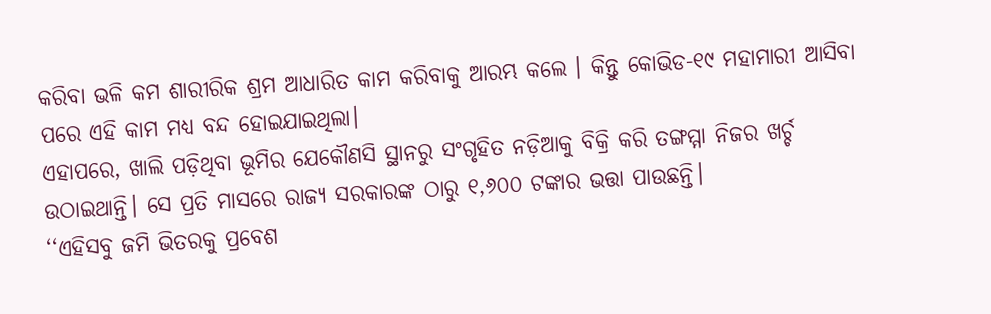କରିବା ଭଳି କମ ଶାରୀରିକ ଶ୍ରମ ଆଧାରିତ କାମ କରିବାକୁ ଆରମ୍ଭ କଲେ । କିନ୍ତୁ କୋଭିଡ-୧୯ ମହାମାରୀ ଆସିବା ପରେ ଏହି କାମ ମଧ୍ୟ ବନ୍ଦ ହୋଇଯାଇଥିଲା।
ଏହାପରେ, ଖାଲି ପଡ଼ିଥିବା ଭୂମିର ଯେକୌଣସି ସ୍ଥାନରୁ ସଂଗୃହିତ ନଡ଼ିଆକୁ ବିକ୍ରି କରି ତଙ୍ଗମ୍ମା ନିଜର ଖର୍ଚ୍ଚ ଉଠାଇଥାନ୍ତି। ସେ ପ୍ରତି ମାସରେ ରାଜ୍ୟ ସରକାରଙ୍କ ଠାରୁ ୧,୬୦୦ ଟଙ୍କାର ଭତ୍ତା ପାଉଛନ୍ତି।
‘‘ଏହିସବୁ ଜମି ଭିତରକୁ ପ୍ରବେଶ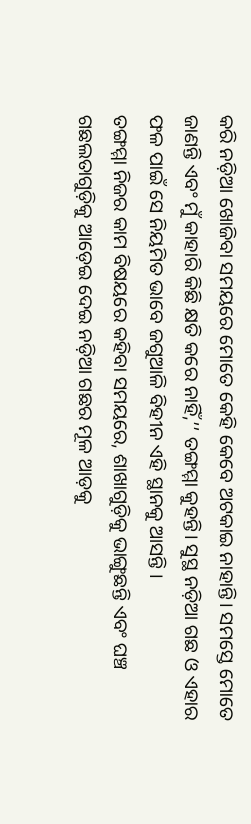କରି ନଡ଼ିଆ ଖୋଜିବା ସମୟରେ ମୋତେ କେହି କେବେ ଅଟକାଇ ନାହାନ୍ତି। ସମସ୍ତେ ମୋତେ ଜାଣନ୍ତି ଏବଂ ମୁଁ କାହାରି କିଛି କ୍ଷତି କରେ ନାହିଁ,’’ ତଙ୍ଗମ୍ମା କୁହନ୍ତି। ସୁସ୍ଥ ନଡ଼ିଆ ଗଛ ଓ ଏହାର ଫଳ ପାଇଁ ସେ ନିୟମିତ ଭାବେ ଜଗୁଆଳି ବିହୀନ ଏହି ସ୍ଥାନକୁ ଆସନ୍ତି ।
ତଙ୍ଗମ୍ମା ନିଜର କାମ ବିଷୟରେ କହିବା ସମୟରେ, ଶାଖାଗୁଡ଼ିକୁ ଭାଙ୍ଗୁଛନ୍ତି ଏବଂ ଘଞ୍ଚ ଗଛଲତାଗୁଡ଼ିକୁ ଆଡ଼େଇ ଦେଇ ନଡ଼ିଆ ଗଛର ମୂଳ ଆଡ଼କୁ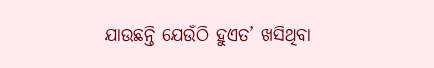ଯାଉଛନ୍ତି ଯେଉଁଠି ହୁଏତ’ ଖସିଥିବା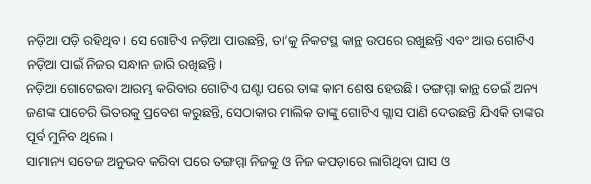ନଡ଼ିଆ ପଡ଼ି ରହିଥିବ। ସେ ଗୋଟିଏ ନଡ଼ିଆ ପାଉଛନ୍ତି, ତା’କୁ ନିକଟସ୍ଥ କାନ୍ଥ ଉପରେ ରଖୁଛନ୍ତି ଏବଂ ଆଉ ଗୋଟିଏ ନଡ଼ିଆ ପାଇଁ ନିଜର ସନ୍ଧାନ ଜାରି ରଖିଛନ୍ତି।
ନଡ଼ିଆ ଗୋଟେଇବା ଆରମ୍ଭ କରିବାର ଗୋଟିଏ ଘଣ୍ଟା ପରେ ତାଙ୍କ କାମ ଶେଷ ହେଉଛି। ତଙ୍ଗମ୍ମା କାନ୍ଥ ଡେଇଁ ଅନ୍ୟ ଜଣଙ୍କ ପାଚେରି ଭିତରକୁ ପ୍ରବେଶ କରୁଛନ୍ତି, ସେଠାକାର ମାଲିକ ତାଙ୍କୁ ଗୋଟିଏ ଗ୍ଲାସ ପାଣି ଦେଉଛନ୍ତି ଯିଏକି ତାଙ୍କର ପୂର୍ବ ମୁନିବ ଥିଲେ।
ସାମାନ୍ୟ ସତେଜ ଅନୁଭବ କରିବା ପରେ ତଙ୍ଗମ୍ମା ନିଜକୁ ଓ ନିଜ କପଡ଼ାରେ ଲାଗିଥିବା ଘାସ ଓ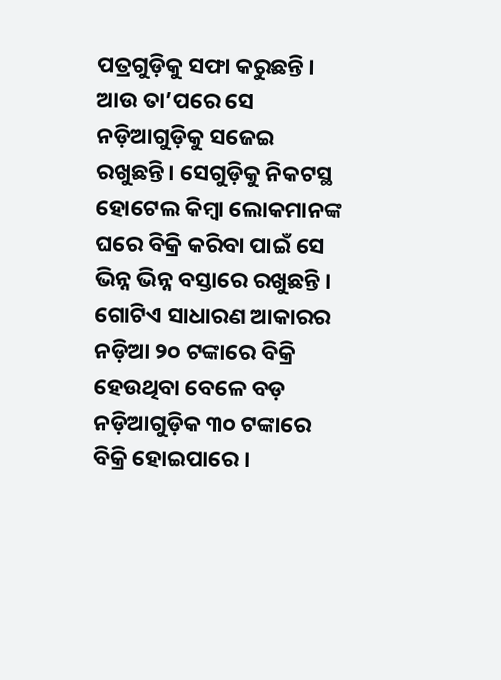ପତ୍ରଗୁଡ଼ିକୁ ସଫା କରୁଛନ୍ତି । ଆଉ ତା’ପରେ ସେ ନଡ଼ିଆଗୁଡ଼ିକୁ ସଜେଇ ରଖୁଛନ୍ତି। ସେଗୁଡ଼ିକୁ ନିକଟସ୍ଥ ହୋଟେଲ କିମ୍ବା ଲୋକମାନଙ୍କ ଘରେ ବିକ୍ରି କରିବା ପାଇଁ ସେ ଭିନ୍ନ ଭିନ୍ନ ବସ୍ତାରେ ରଖୁଛନ୍ତି । ଗୋଟିଏ ସାଧାରଣ ଆକାରର ନଡ଼ିଆ ୨୦ ଟଙ୍କାରେ ବିକ୍ରି ହେଉଥିବା ବେଳେ ବଡ଼ ନଡ଼ିଆଗୁଡ଼ିକ ୩୦ ଟଙ୍କାରେ ବିକ୍ରି ହୋଇପାରେ ।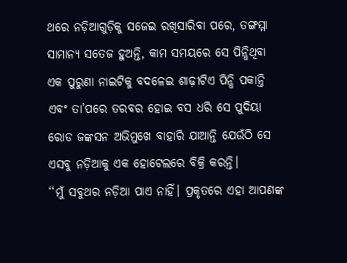ଥରେ ନଡ଼ିଆଗୁଡ଼ିକୁ ସଜେଇ ରଖିସାରିବା ପରେ, ତଙ୍ଗମ୍ମା ସାମାନ୍ୟ ସତେଜ ହୁଅନ୍ତି, କାମ ସମୟରେ ସେ ପିନ୍ଧିଥିବା ଏକ ପୁରୁଣା ନାଇଟିକୁ ବଦଳେଇ ଶାଢ଼ୀଟିଏ ପିନ୍ଧି ପକାନ୍ତି ଏବଂ ତା’ପରେ ତରବର ହୋଇ ବସ ଧରି ସେ ପୁଦିୟା ରୋଡ ଜଙ୍କସନ ଅଭିମୁଖେ ବାହାରି ଯାଆନ୍ତି ଯେଉଁଠି ସେ ଏସବୁ ନଡ଼ିଆକୁ ଏକ ହୋଟେଲରେ ବିକ୍ରି କରନ୍ତି।
‘‘ମୁଁ ସବୁଥର ନଡ଼ିଆ ପାଏ ନାହିଁ। ପ୍ରକୃତରେ ଏହା ଆପଣଙ୍କ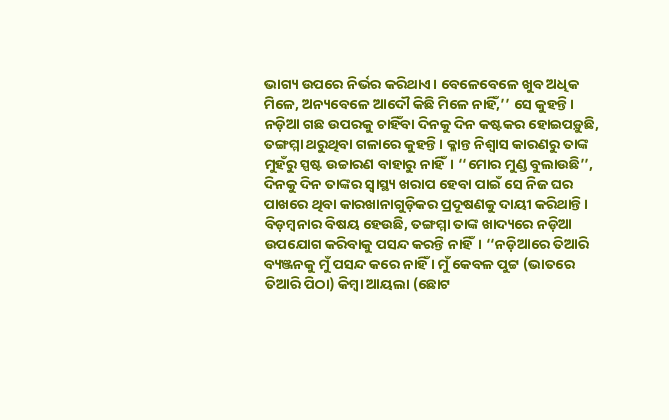ଭାଗ୍ୟ ଉପରେ ନିର୍ଭର କରିଥାଏ। ବେଳେବେଳେ ଖୁବ ଅଧିକ ମିଳେ, ଅନ୍ୟବେଳେ ଆଦୌ କିଛି ମିଳେ ନାହିଁ,’’ ସେ କୁହନ୍ତି।
ନଡ଼ିଆ ଗଛ ଉପରକୁ ଚାହିଁବା ଦିନକୁ ଦିନ କଷ୍ଟକର ହୋଇପଡ଼ୁଛି, ତଙ୍ଗମ୍ମା ଥରୁଥିବା ଗଳାରେ କୁହନ୍ତି। କ୍ଳାନ୍ତ ନିଶ୍ୱାସ କାରଣରୁ ତାଙ୍କ ମୁହଁରୁ ସ୍ପଷ୍ଟ ଉଚ୍ଚାରଣ ବାହାରୁ ନାହିଁ। ‘‘ମୋର ମୁଣ୍ଡ ବୁଲାଉଛି’’, ଦିନକୁ ଦିନ ତାଙ୍କର ସ୍ୱାସ୍ଥ୍ୟ ଖରାପ ହେବା ପାଇଁ ସେ ନିଜ ଘର ପାଖରେ ଥିବା କାରଖାନାଗୁଡ଼ିକର ପ୍ରଦୂଷଣକୁ ଦାୟୀ କରିଥାନ୍ତି ।
ବିଡ଼ମ୍ବନାର ବିଷୟ ହେଉଛି, ତଙ୍ଗମ୍ମା ତାଙ୍କ ଖାଦ୍ୟରେ ନଡ଼ିଆ ଉପଯୋଗ କରିବାକୁ ପସନ୍ଦ କରନ୍ତି ନାହିଁ। ‘‘ନଡ଼ିଆରେ ତିଆରି ବ୍ୟଞ୍ଜନକୁ ମୁଁ ପସନ୍ଦ କରେ ନାହିଁ । ମୁଁ କେବଳ ପୁଟ୍ଟ (ଭାତରେ ତିଆରି ପିଠା) କିମ୍ବା ଆୟଲା (ଛୋଟ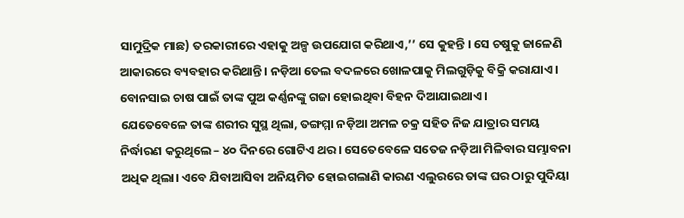ସାମୁଦ୍ରିକ ମାଛ) ତରକାରୀରେ ଏହାକୁ ଅଳ୍ପ ଉପଯୋଗ କରିଥାଏ,’’ ସେ କୁହନ୍ତି । ସେ ଚଷୁକୁ ଜାଳେଣି ଆକାରରେ ବ୍ୟବହାର କରିଥାନ୍ତି। ନଡ଼ିଆ ତେଲ ବଦଳରେ ଖୋଳପାକୁ ମିଲଗୁଡ଼ିକୁ ବିକ୍ରି କରାଯାଏ। ବୋନସାଇ ଚାଷ ପାଇଁ ତାଙ୍କ ପୁଅ କର୍ଣ୍ଣନଙ୍କୁ ଗଜା ହୋଇଥିବା ବିହନ ଦିଆଯାଇଥାଏ।
ଯେତେବେଳେ ତାଙ୍କ ଶରୀର ସୁସ୍ଥ ଥିଲା, ତଙ୍ଗମ୍ମା ନଡ଼ିଆ ଅମଳ ଚକ୍ର ସହିତ ନିଜ ଯାତ୍ରାର ସମୟ ନିର୍ଦ୍ଧାରଣ କରୁଥିଲେ – ୪୦ ଦିନରେ ଗୋଟିଏ ଥର । ସେତେବେଳେ ସତେଜ ନଡ଼ିଆ ମିଳିବାର ସମ୍ଭାବନା ଅଧିକ ଥିଲା। ଏବେ ଯିବାଆସିବା ଅନିୟମିତ ହୋଇଗଲାଣି କାରଣ ଏଲୁରରେ ତାଙ୍କ ଘର ଠାରୁ ପୁଦିୟା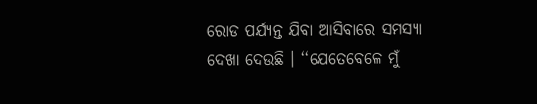ରୋଡ ପର୍ଯ୍ୟନ୍ତ ଯିବା ଆସିବାରେ ସମସ୍ୟା ଦେଖା ଦେଉଛି । ‘‘ଯେତେବେଳେ ମୁଁ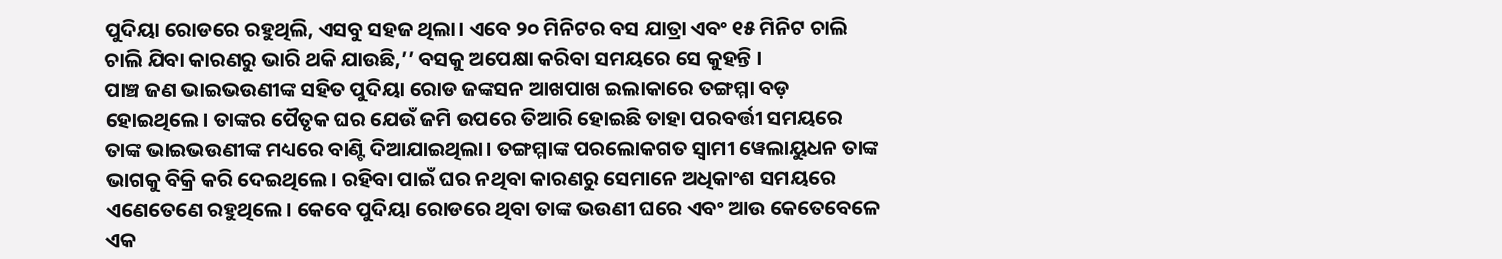ପୁଦିୟା ରୋଡରେ ରହୁଥିଲି, ଏସବୁ ସହଜ ଥିଲା। ଏବେ ୨୦ ମିନିଟର ବସ ଯାତ୍ରା ଏବଂ ୧୫ ମିନିଟ ଚାଲି ଚାଲି ଯିବା କାରଣରୁ ଭାରି ଥକି ଯାଉଛି,’’ ବସକୁ ଅପେକ୍ଷା କରିବା ସମୟରେ ସେ କୁହନ୍ତି ।
ପାଞ୍ଚ ଜଣ ଭାଇଭଉଣୀଙ୍କ ସହିତ ପୁଦିୟା ରୋଡ ଜଙ୍କସନ ଆଖପାଖ ଇଲାକାରେ ତଙ୍ଗମ୍ମା ବଡ଼ ହୋଇଥିଲେ। ତାଙ୍କର ପୈତୃକ ଘର ଯେଉଁ ଜମି ଉପରେ ତିଆରି ହୋଇଛି ତାହା ପରବର୍ତ୍ତୀ ସମୟରେ ତାଙ୍କ ଭାଇଭଉଣୀଙ୍କ ମଧ୍ୟରେ ବାଣ୍ଟି ଦିଆଯାଇଥିଲା। ତଙ୍ଗମ୍ମାଙ୍କ ପରଲୋକଗତ ସ୍ୱାମୀ ୱେଲାୟୁଧନ ତାଙ୍କ ଭାଗକୁ ବିକ୍ରି କରି ଦେଇଥିଲେ। ରହିବା ପାଇଁ ଘର ନଥିବା କାରଣରୁ ସେମାନେ ଅଧିକାଂଶ ସମୟରେ ଏଣେତେଣେ ରହୁଥିଲେ। କେବେ ପୁଦିୟା ରୋଡରେ ଥିବା ତାଙ୍କ ଭଉଣୀ ଘରେ ଏବଂ ଆଉ କେତେବେଳେ ଏକ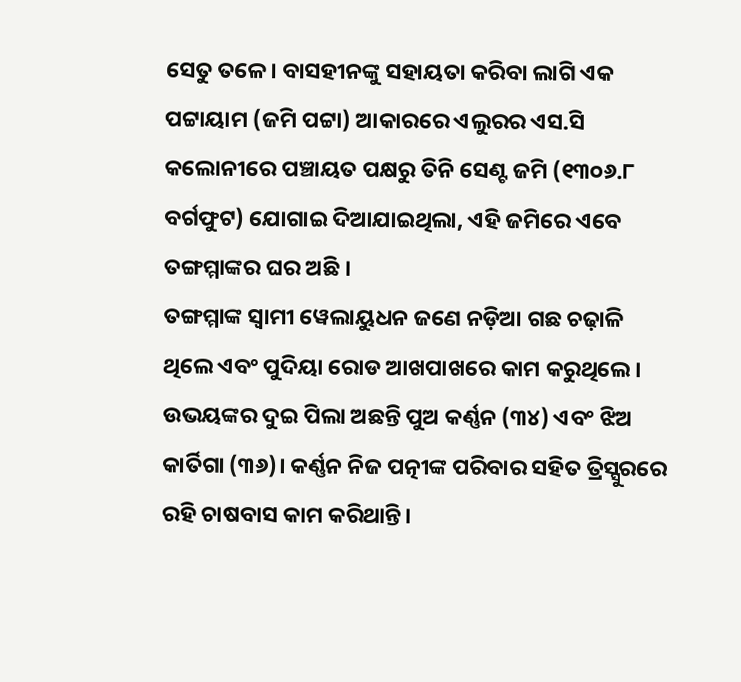ସେତୁ ତଳେ। ବାସହୀନଙ୍କୁ ସହାୟତା କରିବା ଲାଗି ଏକ ପଟ୍ଟାୟାମ (ଜମି ପଟ୍ଟା) ଆକାରରେ ଏଲୁରର ଏସ.ସି କଲୋନୀରେ ପଞ୍ଚାୟତ ପକ୍ଷରୁ ତିନି ସେଣ୍ଟ ଜମି (୧୩୦୬.୮ ବର୍ଗଫୁଟ) ଯୋଗାଇ ଦିଆଯାଇଥିଲା, ଏହି ଜମିରେ ଏବେ ତଙ୍ଗମ୍ମାଙ୍କର ଘର ଅଛି ।
ତଙ୍ଗମ୍ମାଙ୍କ ସ୍ୱାମୀ ୱେଲାୟୁଧନ ଜଣେ ନଡ଼ିଆ ଗଛ ଚଢ଼ାଳି ଥିଲେ ଏବଂ ପୁଦିୟା ରୋଡ ଆଖପାଖରେ କାମ କରୁଥିଲେ। ଉଭୟଙ୍କର ଦୁଇ ପିଲା ଅଛନ୍ତି ପୁଅ କର୍ଣ୍ଣନ (୩୪) ଏବଂ ଝିଅ କାର୍ତିଗା (୩୬)। କର୍ଣ୍ଣନ ନିଜ ପତ୍ନୀଙ୍କ ପରିବାର ସହିତ ତ୍ରିସ୍ସୁରରେ ରହି ଚାଷବାସ କାମ କରିଥାନ୍ତି।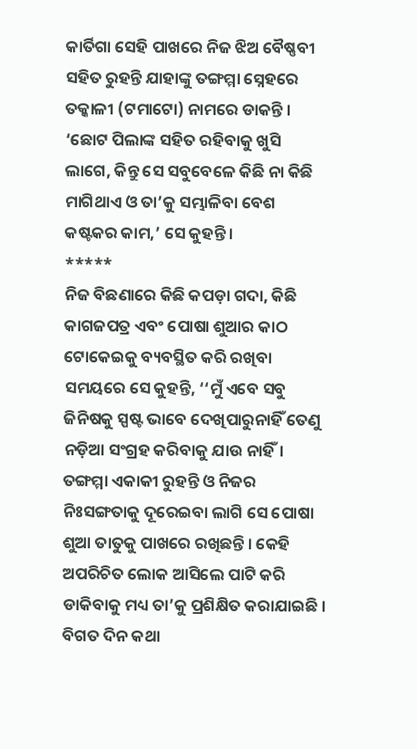କାର୍ତିଗା ସେହି ପାଖରେ ନିଜ ଝିଅ ବୈଷ୍ଣବୀ ସହିତ ରୁହନ୍ତି ଯାହାଙ୍କୁ ତଙ୍ଗମ୍ମା ସ୍ନେହରେ ତକ୍କାଳୀ (ଟମାଟୋ) ନାମରେ ଡାକନ୍ତି । ‘ଛୋଟ ପିଲାଙ୍କ ସହିତ ରହିବାକୁ ଖୁସି ଲାଗେ, କିନ୍ତୁ ସେ ସବୁବେଳେ କିଛି ନା କିଛି ମାଗିଥାଏ ଓ ତା’କୁ ସମ୍ଭାଳିବା ବେଶ କଷ୍ଟକର କାମ,’ ସେ କୁହନ୍ତି।
*****
ନିଜ ବିଛଣାରେ କିଛି କପଡ଼ା ଗଦା, କିଛି କାଗଜପତ୍ର ଏବଂ ପୋଷା ଶୁଆର କାଠ ଟୋକେଇକୁ ବ୍ୟବସ୍ଥିତ କରି ରଖିବା ସମୟରେ ସେ କୁହନ୍ତି, ‘‘ମୁଁ ଏବେ ସବୁ ଜିନିଷକୁ ସ୍ପଷ୍ଟ ଭାବେ ଦେଖିପାରୁନାହିଁ ତେଣୁ ନଡ଼ିଆ ସଂଗ୍ରହ କରିବାକୁ ଯାଉ ନାହିଁ। ତଙ୍ଗମ୍ମା ଏକାକୀ ରୁହନ୍ତି ଓ ନିଜର ନିଃସଙ୍ଗତାକୁ ଦୂରେଇବା ଲାଗି ସେ ପୋଷା ଶୁଆ ତାତୁକୁ ପାଖରେ ରଖିଛନ୍ତି । କେହି ଅପରିଚିତ ଲୋକ ଆସିଲେ ପାଟି କରି ଡାକିବାକୁ ମଧ୍ୟ ତା’କୁ ପ୍ରଶିକ୍ଷିତ କରାଯାଇଛି ।
ବିଗତ ଦିନ କଥା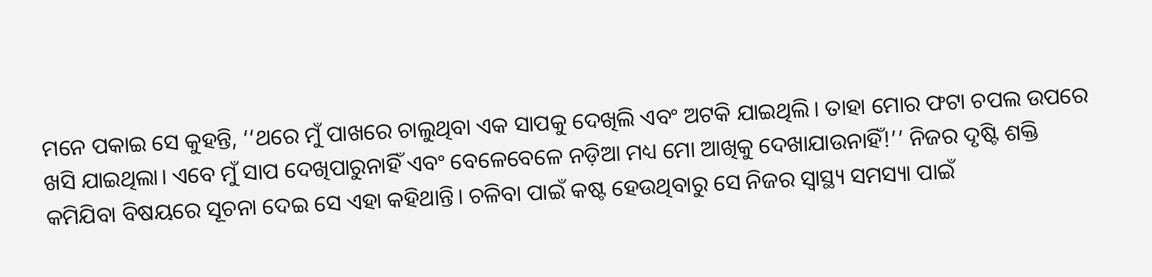ମନେ ପକାଇ ସେ କୁହନ୍ତି, ‘‘ଥରେ ମୁଁ ପାଖରେ ଚାଲୁଥିବା ଏକ ସାପକୁ ଦେଖିଲି ଏବଂ ଅଟକି ଯାଇଥିଲି। ତାହା ମୋର ଫଟା ଚପଲ ଉପରେ ଖସି ଯାଇଥିଲା। ଏବେ ମୁଁ ସାପ ଦେଖିପାରୁନାହିଁ ଏବଂ ବେଳେବେଳେ ନଡ଼ିଆ ମଧ୍ୟ ମୋ ଆଖିକୁ ଦେଖାଯାଉନାହିଁ!’’ ନିଜର ଦୃଷ୍ଟି ଶକ୍ତି କମିଯିବା ବିଷୟରେ ସୂଚନା ଦେଇ ସେ ଏହା କହିଥାନ୍ତି। ଚଳିବା ପାଇଁ କଷ୍ଟ ହେଉଥିବାରୁ ସେ ନିଜର ସ୍ୱାସ୍ଥ୍ୟ ସମସ୍ୟା ପାଇଁ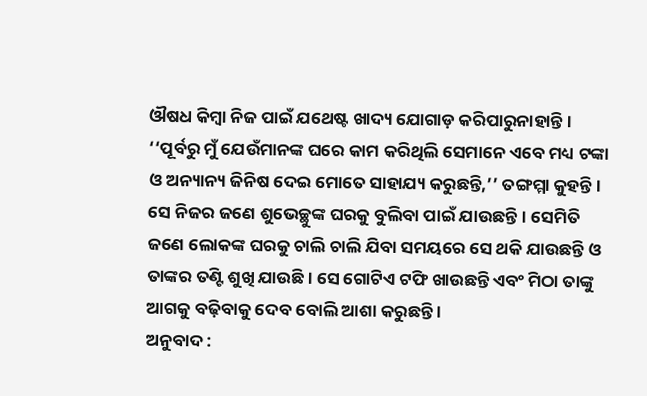ଔଷଧ କିମ୍ବା ନିଜ ପାଇଁ ଯଥେଷ୍ଟ ଖାଦ୍ୟ ଯୋଗାଡ଼ କରିପାରୁନାହାନ୍ତି ।
‘‘ପୂର୍ବରୁ ମୁଁ ଯେଉଁମାନଙ୍କ ଘରେ କାମ କରିଥିଲି ସେମାନେ ଏବେ ମଧ୍ୟ ଟଙ୍କା ଓ ଅନ୍ୟାନ୍ୟ ଜିନିଷ ଦେଇ ମୋତେ ସାହାଯ୍ୟ କରୁଛନ୍ତି,’’ ତଙ୍ଗମ୍ମା କୁହନ୍ତି। ସେ ନିଜର ଜଣେ ଶୁଭେଚ୍ଛୁଙ୍କ ଘରକୁ ବୁଲିବା ପାଇଁ ଯାଉଛନ୍ତି। ସେମିତି ଜଣେ ଲୋକଙ୍କ ଘରକୁ ଚାଲି ଚାଲି ଯିବା ସମୟରେ ସେ ଥକି ଯାଉଛନ୍ତି ଓ ତାଙ୍କର ତଣ୍ଟି ଶୁଖି ଯାଉଛି । ସେ ଗୋଟିଏ ଟଫି ଖାଉଛନ୍ତି ଏବଂ ମିଠା ତାଙ୍କୁ ଆଗକୁ ବଢ଼ିବାକୁ ଦେବ ବୋଲି ଆଶା କରୁଛନ୍ତି ।
ଅନୁବାଦ :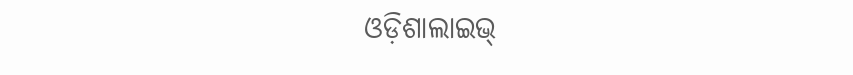ଓଡ଼ିଶାଲାଇଭ୍